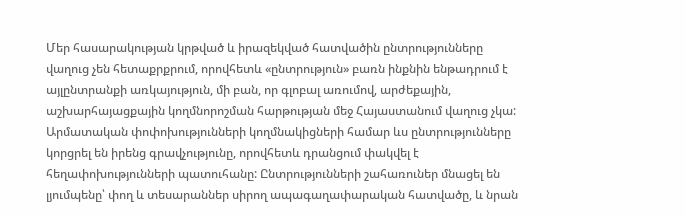Մեր հասարակության կրթված և իրազեկված հատվածին ընտրությունները վաղուց չեն հետաքրքրում, որովհետև «ընտրություն» բառն ինքնին ենթադրում է այլընտրանքի առկայություն, մի բան, որ գլոբալ առումով, արժեքային, աշխարհայացքային կողմնորոշման հարթության մեջ Հայաստանում վաղուց չկա:
Արմատական փոփոխությունների կողմնակիցների համար ևս ընտրությունները կորցրել են իրենց գրավչությունը, որովհետև դրանցում փակվել է հեղափոխությունների պատուհանը: Ընտրությունների շահառուներ մնացել են լյումպենը՝ փող և տեսարաններ սիրող ապագաղափարական հատվածը, և նրան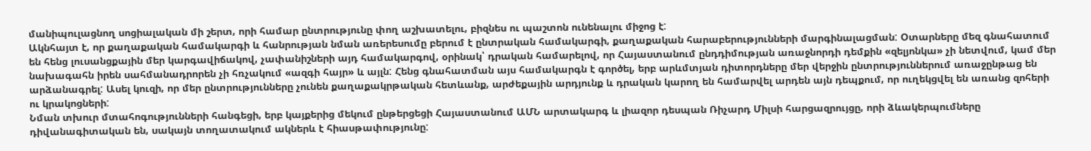մանիպուլացնող սոցիալական մի շերտ, որի համար ընտրությունը փող աշխատելու, բիզնես ու պաշտոն ունենալու միջոց է:
Ակնհայտ է, որ քաղաքական համակարգի և հանրության նման առերեսումը բերում է ընտրական համակարգի, քաղաքական հարաբերությունների մարգինալացման: Օտարները մեզ գնահատում են հենց լուսանցքային մեր կարգավիճակով, չափանիշների այդ համակարգով, օրինակ՝ դրական համարելով, որ Հայաստանում ընդդիմության առաջնորդի դեմքին «զելյոնկա» չի նետվում, կամ մեր նախագահն իրեն սահմանադրորեն չի հռչակում «ազգի հայր» և այլն: Հենց գնահատման այս համակարգն է գործել, երբ արևմտյան դիտորդները մեր վերջին ընտրություններում առաջընթաց են արձանագրել: Ասել կուզի, որ մեր ընտրությունները չունեն քաղաքակրթական հետևանք, արժեքային արդյունք և դրական կարող են համարվել արդեն այն դեպքում, որ ուղեկցվել են առանց զոհերի ու կրակոցների:
Նման տխուր մտահոգությունների հանգեցի, երբ կայքերից մեկում ընթերցեցի Հայաստանում ԱՄՆ արտակարգ և լիազոր դեսպան Ռիչարդ Միլսի հարցազրույցը, որի ձևակերպումները դիվանագիտական են, սակայն տողատակում ակներև է հիասթափությունը: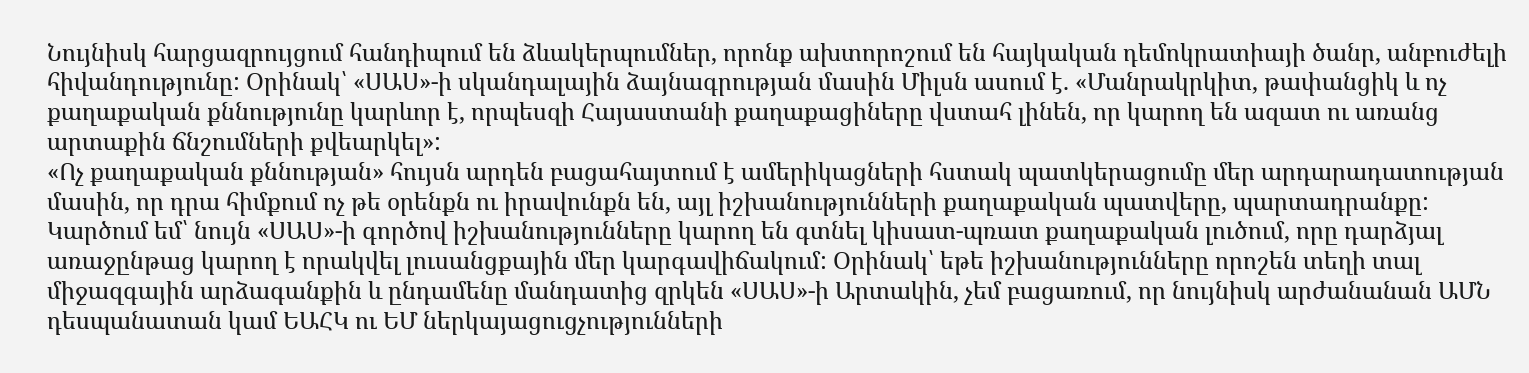Նույնիսկ հարցազրույցում հանդիպում են ձևակերպումներ, որոնք ախտորոշում են հայկական դեմոկրատիայի ծանր, անբուժելի հիվանդությունը: Օրինակ՝ «ՍԱՍ»-ի սկանդալային ձայնագրության մասին Միլսն ասում է. «Մանրակրկիտ, թափանցիկ և ոչ քաղաքական քննությունը կարևոր է, որպեսզի Հայաստանի քաղաքացիները վստահ լինեն, որ կարող են ազատ ու առանց արտաքին ճնշումների քվեարկել»:
«Ոչ քաղաքական քննության» հույսն արդեն բացահայտում է ամերիկացների հստակ պատկերացումը մեր արդարադատության մասին, որ դրա հիմքում ոչ թե օրենքն ու իրավունքն են, այլ իշխանությունների քաղաքական պատվերը, պարտադրանքը: Կարծում եմ՝ նույն «ՍԱՍ»-ի գործով իշխանությունները կարող են գտնել կիսատ-պռատ քաղաքական լուծում, որը դարձյալ առաջընթաց կարող է որակվել լուսանցքային մեր կարգավիճակում: Օրինակ՝ եթե իշխանությունները որոշեն տեղի տալ միջազգային արձագանքին և ընդամենը մանդատից զրկեն «ՍԱՍ»-ի Արտակին, չեմ բացառում, որ նույնիսկ արժանանան ԱՄՆ դեսպանատան կամ ԵԱՀԿ ու ԵՄ ներկայացուցչությունների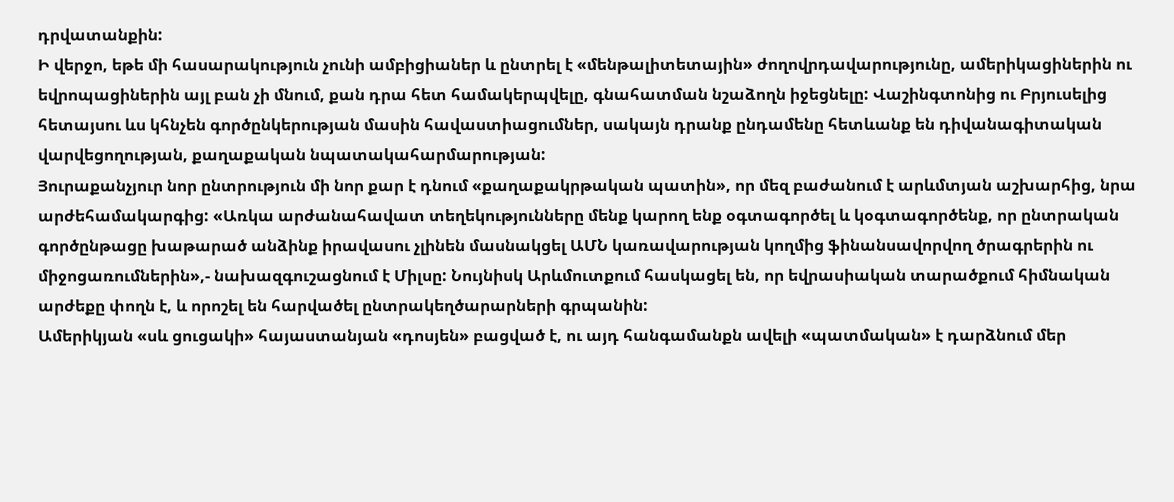դրվատանքին:
Ի վերջո, եթե մի հասարակություն չունի ամբիցիաներ և ընտրել է «մենթալիտետային» ժողովրդավարությունը, ամերիկացիներին ու եվրոպացիներին այլ բան չի մնում, քան դրա հետ համակերպվելը, գնահատման նշաձողն իջեցնելը: Վաշինգտոնից ու Բրյուսելից հետայսու ևս կհնչեն գործընկերության մասին հավաստիացումներ, սակայն դրանք ընդամենը հետևանք են դիվանագիտական վարվեցողության, քաղաքական նպատակահարմարության:
Յուրաքանչյուր նոր ընտրություն մի նոր քար է դնում «քաղաքակրթական պատին», որ մեզ բաժանում է արևմտյան աշխարհից, նրա արժեհամակարգից: «Առկա արժանահավատ տեղեկությունները մենք կարող ենք օգտագործել և կօգտագործենք, որ ընտրական գործընթացը խաթարած անձինք իրավասու չլինեն մասնակցել ԱՄՆ կառավարության կողմից ֆինանսավորվող ծրագրերին ու միջոցառումներին»,- նախազգուշացնում է Միլսը: Նույնիսկ Արևմուտքում հասկացել են, որ եվրասիական տարածքում հիմնական արժեքը փողն է, և որոշել են հարվածել ընտրակեղծարարների գրպանին:
Ամերիկյան «սև ցուցակի» հայաստանյան «դոսյեն» բացված է, ու այդ հանգամանքն ավելի «պատմական» է դարձնում մեր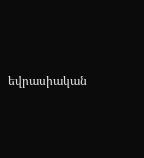եվրասիական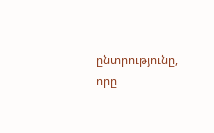ընտրությունը, որը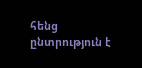հենց ընտրություն է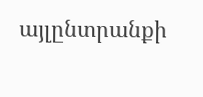այլընտրանքի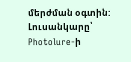մերժման օգտին:
Լուսանկարը՝ Photolure-ի